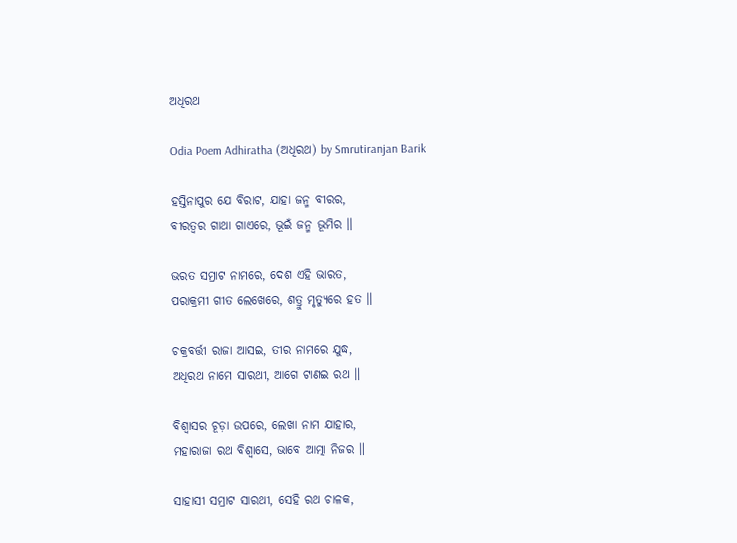ଅଧିରଥ

Odia Poem Adhiratha (ଅଧିରଥ) by Smrutiranjan Barik

ହସ୍ତିନାପୁର ଯେ ବିରାଟ, ଯାହା ଜନ୍ମ ବୀରର,
ବୀରତ୍ୱର ଗାଥା ଗାଏରେ, ଭୂଇଁ ଜନ୍ମ ଭୂମିର ॥

ଭରତ ସମ୍ରାଟ ନାମରେ, ଦେଶ ଏହି ଭାରତ,
ପରାକ୍ରମୀ ଗୀତ ଲେଖେରେ, ଶତ୍ରୁ ମୃତ୍ୟୁରେ ହତ ॥

ଚକ୍ରବର୍ତ୍ତୀ ରାଜା ଆସଇ, ତୀର ନାମରେ ଯୁଦ୍ଧ,
ଅଧିରଥ ନାମେ ସାରଥୀ, ଆଗେ ଟାଣଇ ରଥ ॥

ବିଶ୍ୱାସର ଚୂଡ଼ା ଉପରେ, ଲେଖା ନାମ ଯାହାର,
ମହାରାଜା ରଥ ବିଶ୍ୱାସେ, ଭାବେ ଆତ୍ମା ନିଜର ॥

ସାହାସୀ ସମ୍ରାଟ ସାରଥୀ, ସେହି ରଥ ଚାଳକ,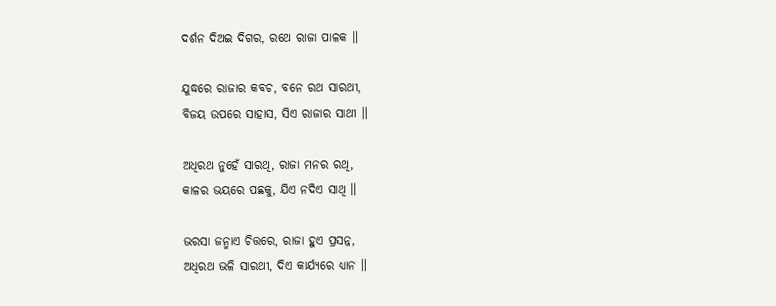ଦର୍ଶନ ଦିଅଇ ଦିଗର, ରଥେ ରାଜା ପାଳକ ॥

ଯୁଦ୍ଧରେ ରାଜାର କବଚ, ବନେ ରଥ ସାରଥୀ,
ବିଜୟ ଉପରେ ସାହାସ, ସିଏ ରାଜାର ସାଥୀ ॥

ଅଧିରଥ ନୁହେଁ ସାରଥି, ରାଜା ମନର ରଥି,
କାଳର ଭୟରେ ପଛକୁ, ଯିଏ ନଦିଏ ସାଥି ॥

ଭରସା ଜନ୍ମାଏ ଚିତ୍ତରେ, ରାଜା ହୁଏ ପ୍ରସନ୍ନ,
ଅଧିରଥ ଭଳି ସାରଥୀ, ଦିଏ କାର୍ଯ୍ୟରେ ଧ୍ୟାନ ॥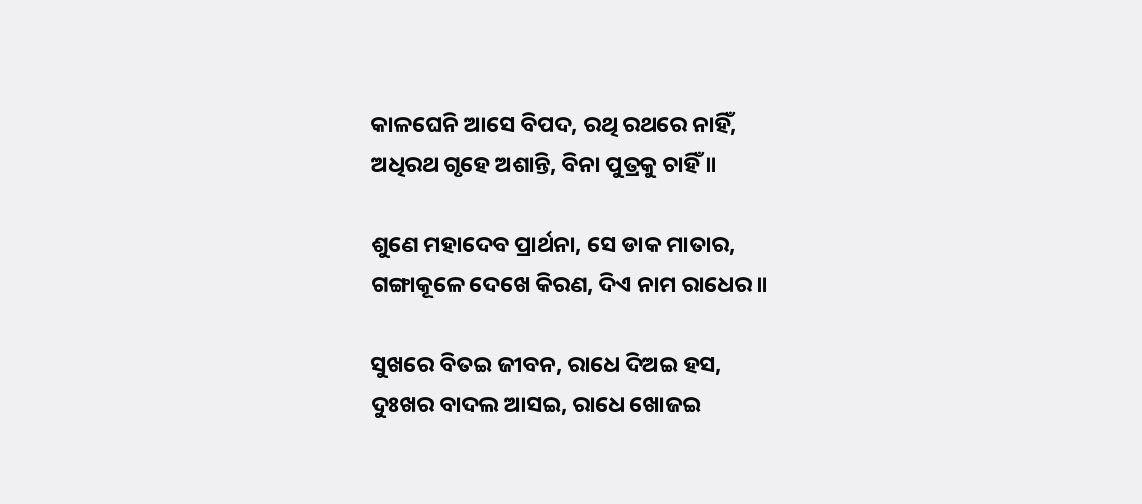କାଳଘେନି ଆସେ ବିପଦ, ରଥି ରଥରେ ନାହିଁ,
ଅଧିରଥ ଗୃହେ ଅଶାନ୍ତି, ବିନା ପୁତ୍ରକୁ ଚାହିଁ ॥

ଶୁଣେ ମହାଦେବ ପ୍ରାର୍ଥନା, ସେ ଡାକ ମାତାର,
ଗଙ୍ଗାକୂଳେ ଦେଖେ କିରଣ, ଦିଏ ନାମ ରାଧେର ॥

ସୁଖରେ ବିତଇ ଜୀବନ, ରାଧେ ଦିଅଇ ହସ,
ଦୁଃଖର ବାଦଲ ଆସଇ, ରାଧେ ଖୋଜଇ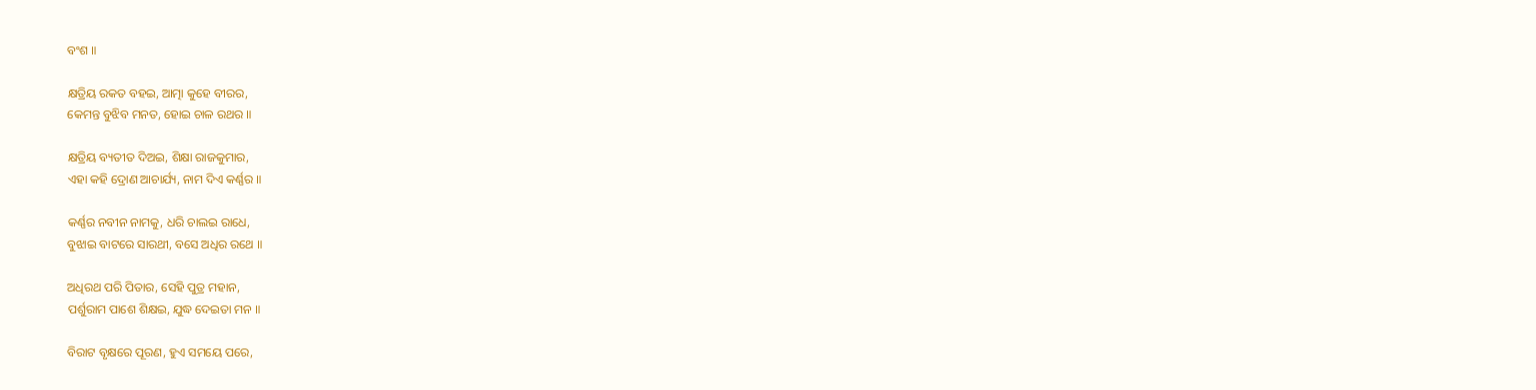ବଂଶ ॥

କ୍ଷତ୍ରିୟ ରକ‌ତ ବହଇ, ଆତ୍ମା କୁହେ ବୀରର,
କେମନ୍ତ ବୁଝିବ ମନତ, ହୋଇ ଚାଳ ରଥର ॥

କ୍ଷତ୍ରିୟ ବ୍ୟତୀତ ଦିଅଇ, ଶିକ୍ଷା ରାଜକୁମାର,
ଏହା କହି ଦ୍ରୋଣ ଆଚାର୍ଯ୍ୟ, ନାମ ଦିଏ କର୍ଣ୍ଣର ॥

କର୍ଣ୍ଣର ନବୀନ ନାମକୁ, ଧରି ଚାଲଇ ରାଧେ,
ବୁଝାଇ ବାଟରେ ସାରଥୀ, ବସେ ଅଧିର ରଥେ ॥

ଅଧିରଥ ପରି ପିତାର, ସେହି ପୁତ୍ର ମହାନ,
ପର୍ଶୁରାମ ପାଶେ ଶିକ୍ଷଇ, ଯୁଦ୍ଧ ଦେଇତା ମନ ॥

ବିରାଟ ବୃକ୍ଷରେ ପୂରଣ, ହୁଏ ସମୟେ ପରେ,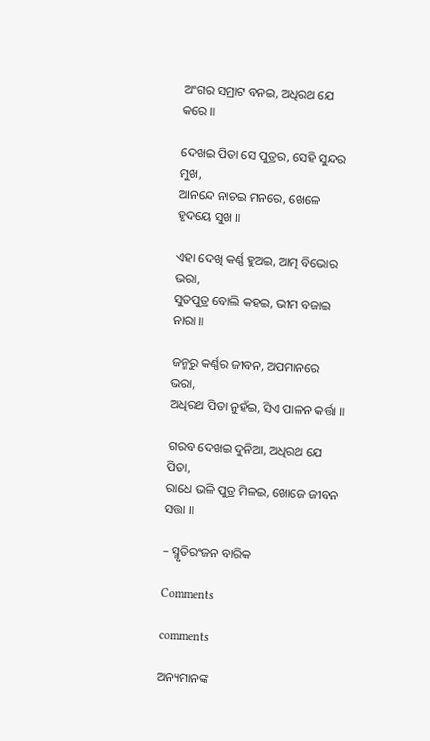ଅଂଗର ସମ୍ରାଟ ବନଇ, ଅଧିରଥ ଯେ କରେ ॥

ଦେଖଇ ପିତା ସେ ପୁତ୍ରର, ସେହି ସୁନ୍ଦର ମୁଖ,
ଆନନ୍ଦେ ନାଚଇ ମନରେ, ଖେଳେ ହୃଦୟେ ସୁଖ ॥

ଏହା ଦେଖି କର୍ଣ୍ଣ ହୁଅଇ, ଆତ୍ମ ବିଭୋର ଭରା,
ସୁତପୁତ୍ର ବୋଲି କହଇ, ଭୀମ ବଜାଇ ନାରା ॥

ଜନ୍ମରୁ କର୍ଣ୍ଣର ଜୀବନ, ଅପମାନରେ ଭରା,
ଅଧିରଥ ପିତା ନୁହଁଇ, ସିଏ ପାଳନ କର୍ତ୍ତା ॥

ଗର‌ବ ଦେଖଇ ଦୁନିଆ, ଅଧିରଥ ଯେ ପିତା,
ରାଧେ ଭଳି ପୁତ୍ର ମିଳଇ, ଖୋଜେ ଜୀବନ ସତ୍ତା ॥

– ସ୍ମୃତିରଂଜନ ବାରିକ

Comments

comments

ଅନ୍ୟମାନଙ୍କ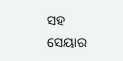ସହ ସେୟାର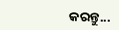କରନ୍ତୁ...